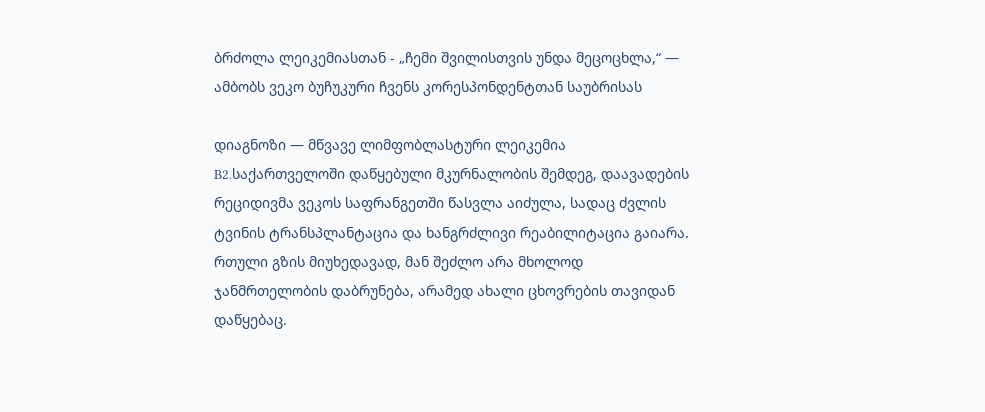ბრძოლა ლეიკემიასთან - „ჩემი შვილისთვის უნდა მეცოცხლა,“ — ამბობს ვეკო ბუჩუკური ჩვენს კორესპონდენტთან საუბრისას

დიაგნოზი — მწვავე ლიმფობლასტური ლეიკემია B2.საქართველოში დაწყებული მკურნალობის შემდეგ, დაავადების რეციდივმა ვეკოს საფრანგეთში წასვლა აიძულა, სადაც ძვლის ტვინის ტრანსპლანტაცია და ხანგრძლივი რეაბილიტაცია გაიარა. რთული გზის მიუხედავად, მან შეძლო არა მხოლოდ ჯანმრთელობის დაბრუნება, არამედ ახალი ცხოვრების თავიდან დაწყებაც.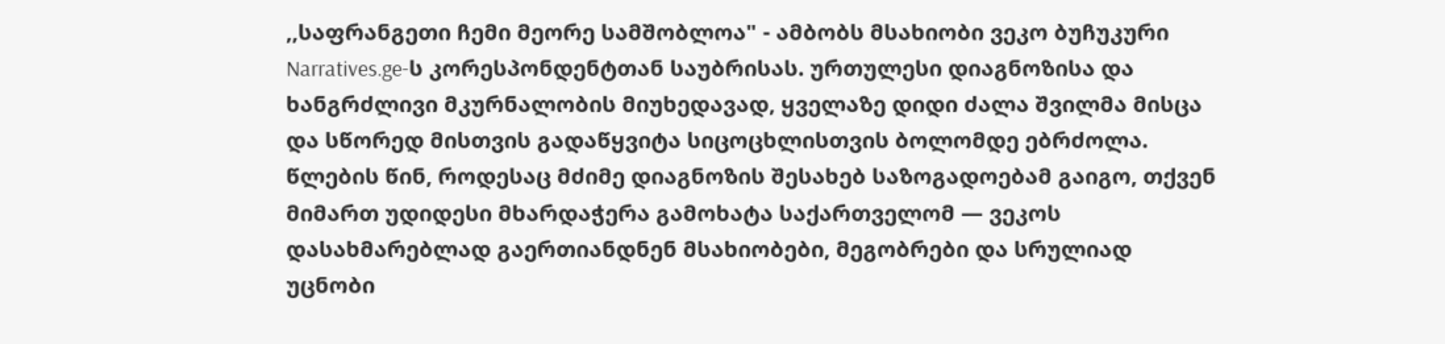,,საფრანგეთი ჩემი მეორე სამშობლოა" - ამბობს მსახიობი ვეკო ბუჩუკური Narratives.ge-ს კორესპონდენტთან საუბრისას. ურთულესი დიაგნოზისა და ხანგრძლივი მკურნალობის მიუხედავად, ყველაზე დიდი ძალა შვილმა მისცა და სწორედ მისთვის გადაწყვიტა სიცოცხლისთვის ბოლომდე ებრძოლა.
წლების წინ, როდესაც მძიმე დიაგნოზის შესახებ საზოგადოებამ გაიგო, თქვენ მიმართ უდიდესი მხარდაჭერა გამოხატა საქართველომ — ვეკოს დასახმარებლად გაერთიანდნენ მსახიობები, მეგობრები და სრულიად უცნობი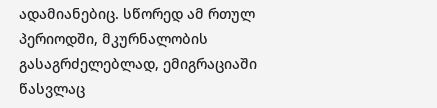ადამიანებიც. სწორედ ამ რთულ პერიოდში, მკურნალობის გასაგრძელებლად, ემიგრაციაში წასვლაც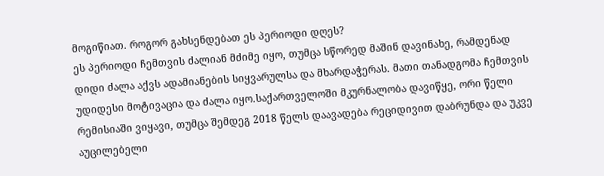მოგიწიათ. როგორ გახსენდებათ ეს პერიოდი დღეს?
ეს პერიოდი ჩემთვის ძალიან მძიმე იყო, თუმცა სწორედ მაშინ დავინახე, რამდენად დიდი ძალა აქვს ადამიანების სიყვარულსა და მხარდაჭერას. მათი თანადგომა ჩემთვის უდიდესი მოტივაცია და ძალა იყო.საქართველოში მკურნალობა დავიწყე, ორი წელი რემისიაში ვიყავი, თუმცა შემდეგ 2018 წელს დაავადება რეციდივით დაბრუნდა და უკვე აუცილებელი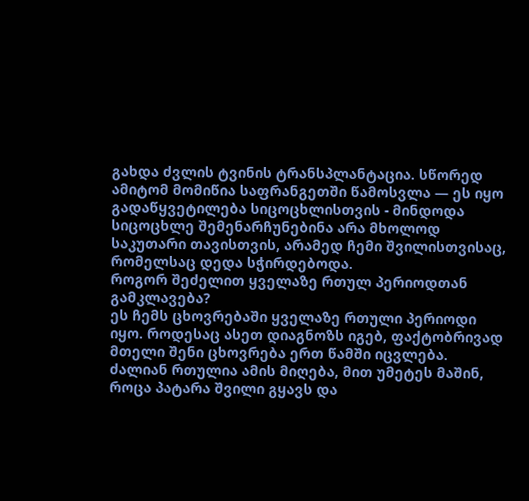გახდა ძვლის ტვინის ტრანსპლანტაცია. სწორედ ამიტომ მომიწია საფრანგეთში წამოსვლა — ეს იყო გადაწყვეტილება სიცოცხლისთვის - მინდოდა სიცოცხლე შემენარჩუნებინა არა მხოლოდ საკუთარი თავისთვის, არამედ ჩემი შვილისთვისაც, რომელსაც დედა სჭირდებოდა.
როგორ შეძელით ყველაზე რთულ პერიოდთან გამკლავება?
ეს ჩემს ცხოვრებაში ყველაზე რთული პერიოდი იყო. როდესაც ასეთ დიაგნოზს იგებ, ფაქტობრივად მთელი შენი ცხოვრება ერთ წამში იცვლება. ძალიან რთულია ამის მიღება, მით უმეტეს მაშინ, როცა პატარა შვილი გყავს და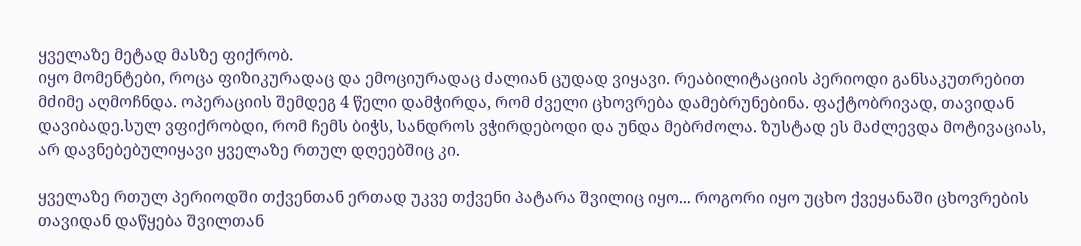ყველაზე მეტად მასზე ფიქრობ.
იყო მომენტები, როცა ფიზიკურადაც და ემოციურადაც ძალიან ცუდად ვიყავი. რეაბილიტაციის პერიოდი განსაკუთრებით მძიმე აღმოჩნდა. ოპერაციის შემდეგ 4 წელი დამჭირდა, რომ ძველი ცხოვრება დამებრუნებინა. ფაქტობრივად, თავიდან დავიბადე.სულ ვფიქრობდი, რომ ჩემს ბიჭს, სანდროს ვჭირდებოდი და უნდა მებრძოლა. ზუსტად ეს მაძლევდა მოტივაციას, არ დავნებებულიყავი ყველაზე რთულ დღეებშიც კი.

ყველაზე რთულ პერიოდში თქვენთან ერთად უკვე თქვენი პატარა შვილიც იყო... როგორი იყო უცხო ქვეყანაში ცხოვრების თავიდან დაწყება შვილთან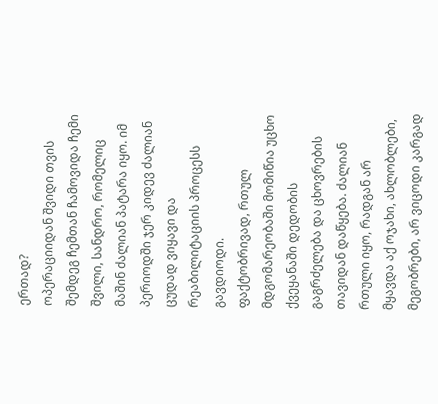ერთად?
ოპერაციიდან შვიდი თვის შემდეგ ჩემთან ჩამოვიდა ჩემი შვილი, სანდრო, რომელიც მაშინ ძალიან პატარა იყო. იმ პერიოდში ჯერ კიდევ ძალიან ცუდად ვიყავი და რეაბილიტაციის პროცესს გავდიოდი.
ფაქტობრივად, რთულ მდგომარეობაში მომიწია უცხო ქვეყანაში დედობის გაგრძელება და ცხოვრების თავიდან დაწყება. ძალიან რთული იყო, რადგან არ მყავდა აქ ოჯახი, ახლობლები, მეგობრები, არ ვიცოდი კარგად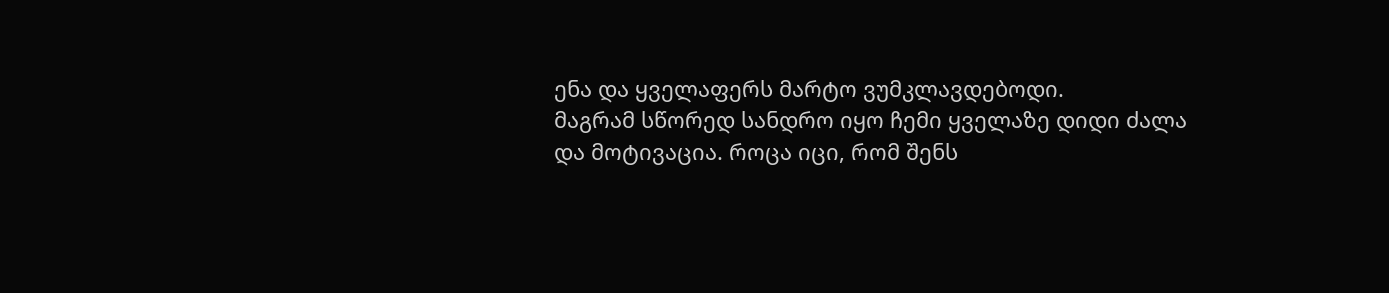ენა და ყველაფერს მარტო ვუმკლავდებოდი.
მაგრამ სწორედ სანდრო იყო ჩემი ყველაზე დიდი ძალა და მოტივაცია. როცა იცი, რომ შენს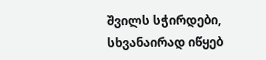შვილს სჭირდები, სხვანაირად იწყებ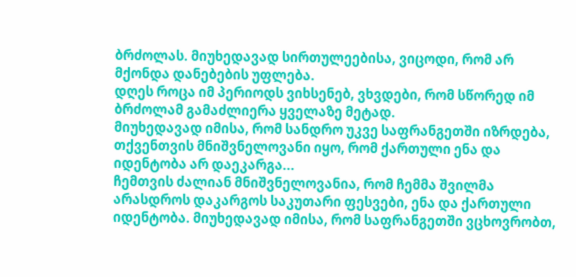ბრძოლას. მიუხედავად სირთულეებისა, ვიცოდი, რომ არ მქონდა დანებების უფლება.
დღეს როცა იმ პერიოდს ვიხსენებ, ვხვდები, რომ სწორედ იმ ბრძოლამ გამაძლიერა ყველაზე მეტად.
მიუხედავად იმისა, რომ სანდრო უკვე საფრანგეთში იზრდება, თქვენთვის მნიშვნელოვანი იყო, რომ ქართული ენა და იდენტობა არ დაეკარგა...
ჩემთვის ძალიან მნიშვნელოვანია, რომ ჩემმა შვილმა არასდროს დაკარგოს საკუთარი ფესვები, ენა და ქართული იდენტობა. მიუხედავად იმისა, რომ საფრანგეთში ვცხოვრობთ,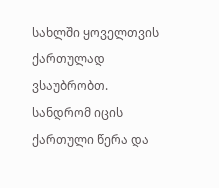სახლში ყოველთვის ქართულად ვსაუბრობთ.
სანდრომ იცის ქართული წერა და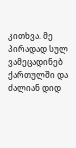კითხვა. მე პირადად სულ ვამეცადინებ ქართულში და ძალიან დიდ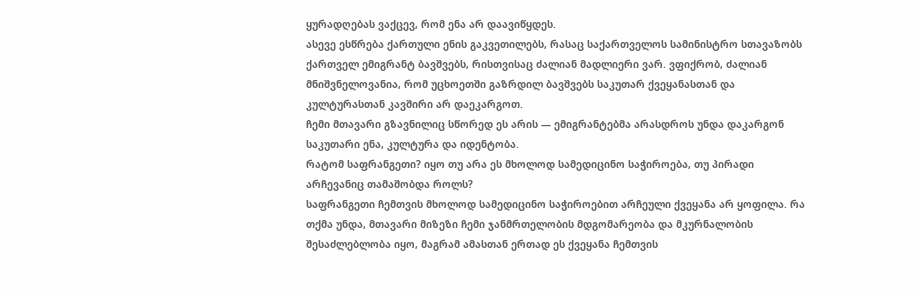ყურადღებას ვაქცევ, რომ ენა არ დაავიწყდეს.
ასევე ესწრება ქართული ენის გაკვეთილებს, რასაც საქართველოს სამინისტრო სთავაზობს ქართველ ემიგრანტ ბავშვებს, რისთვისაც ძალიან მადლიერი ვარ. ვფიქრობ, ძალიან მნიშვნელოვანია, რომ უცხოეთში გაზრდილ ბავშვებს საკუთარ ქვეყანასთან და კულტურასთან კავშირი არ დაეკარგოთ.
ჩემი მთავარი გზავნილიც სწორედ ეს არის — ემიგრანტებმა არასდროს უნდა დაკარგონ საკუთარი ენა, კულტურა და იდენტობა.
რატომ საფრანგეთი? იყო თუ არა ეს მხოლოდ სამედიცინო საჭიროება, თუ პირადი არჩევანიც თამაშობდა როლს?
საფრანგეთი ჩემთვის მხოლოდ სამედიცინო საჭიროებით არჩეული ქვეყანა არ ყოფილა. რა თქმა უნდა, მთავარი მიზეზი ჩემი ჯანმრთელობის მდგომარეობა და მკურნალობის შესაძლებლობა იყო, მაგრამ ამასთან ერთად ეს ქვეყანა ჩემთვის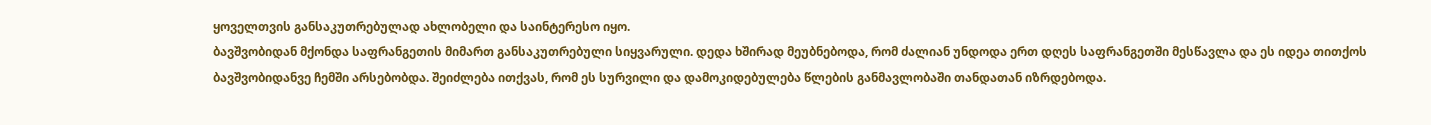ყოველთვის განსაკუთრებულად ახლობელი და საინტერესო იყო.
ბავშვობიდან მქონდა საფრანგეთის მიმართ განსაკუთრებული სიყვარული. დედა ხშირად მეუბნებოდა, რომ ძალიან უნდოდა ერთ დღეს საფრანგეთში მესწავლა და ეს იდეა თითქოს ბავშვობიდანვე ჩემში არსებობდა. შეიძლება ითქვას, რომ ეს სურვილი და დამოკიდებულება წლების განმავლობაში თანდათან იზრდებოდა.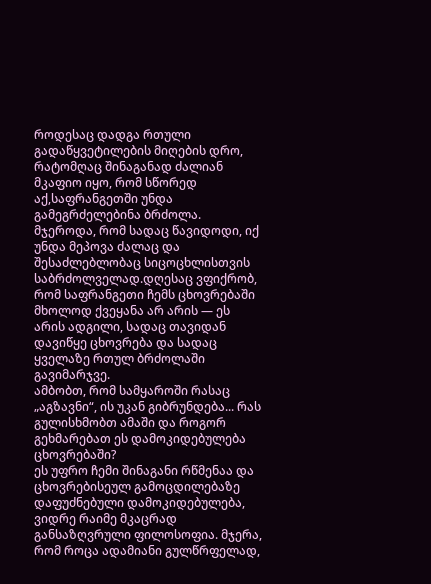როდესაც დადგა რთული გადაწყვეტილების მიღების დრო, რატომღაც შინაგანად ძალიან მკაფიო იყო, რომ სწორედ აქ,საფრანგეთში უნდა გამეგრძელებინა ბრძოლა. მჯეროდა, რომ სადაც წავიდოდი, იქ უნდა მეპოვა ძალაც და შესაძლებლობაც სიცოცხლისთვის საბრძოლველად.დღესაც ვფიქრობ, რომ საფრანგეთი ჩემს ცხოვრებაში მხოლოდ ქვეყანა არ არის — ეს არის ადგილი, სადაც თავიდან დავიწყე ცხოვრება და სადაც ყველაზე რთულ ბრძოლაში გავიმარჯვე.
ამბობთ, რომ სამყაროში რასაც „აგზავნი“, ის უკან გიბრუნდება... რას გულისხმობთ ამაში და როგორ გეხმარებათ ეს დამოკიდებულება ცხოვრებაში?
ეს უფრო ჩემი შინაგანი რწმენაა და ცხოვრებისეულ გამოცდილებაზე დაფუძნებული დამოკიდებულება, ვიდრე რაიმე მკაცრად განსაზღვრული ფილოსოფია. მჯერა, რომ როცა ადამიანი გულწრფელად,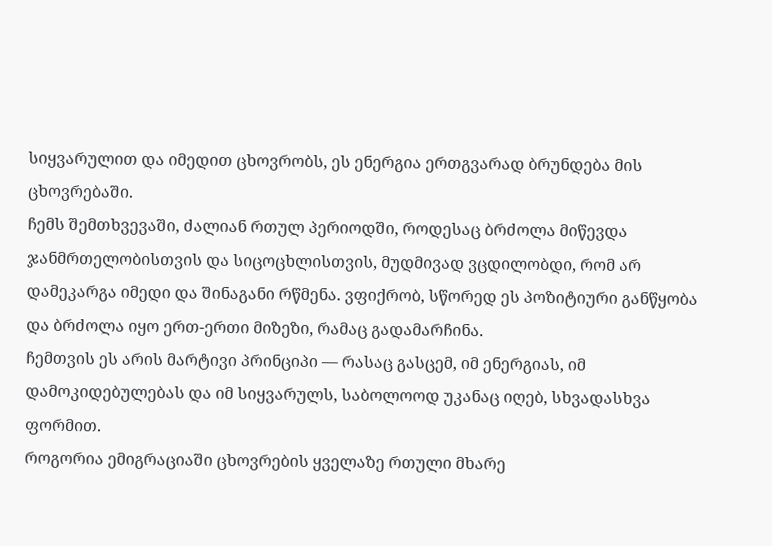სიყვარულით და იმედით ცხოვრობს, ეს ენერგია ერთგვარად ბრუნდება მის ცხოვრებაში.
ჩემს შემთხვევაში, ძალიან რთულ პერიოდში, როდესაც ბრძოლა მიწევდა ჯანმრთელობისთვის და სიცოცხლისთვის, მუდმივად ვცდილობდი, რომ არ დამეკარგა იმედი და შინაგანი რწმენა. ვფიქრობ, სწორედ ეს პოზიტიური განწყობა და ბრძოლა იყო ერთ-ერთი მიზეზი, რამაც გადამარჩინა.
ჩემთვის ეს არის მარტივი პრინციპი — რასაც გასცემ, იმ ენერგიას, იმ დამოკიდებულებას და იმ სიყვარულს, საბოლოოდ უკანაც იღებ, სხვადასხვა ფორმით.
როგორია ემიგრაციაში ცხოვრების ყველაზე რთული მხარე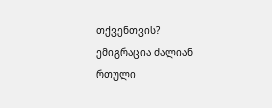თქვენთვის?
ემიგრაცია ძალიან რთული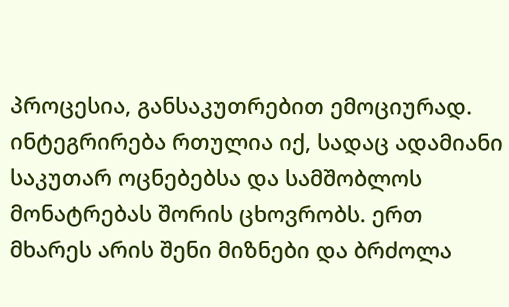პროცესია, განსაკუთრებით ემოციურად. ინტეგრირება რთულია იქ, სადაც ადამიანი საკუთარ ოცნებებსა და სამშობლოს მონატრებას შორის ცხოვრობს. ერთ მხარეს არის შენი მიზნები და ბრძოლა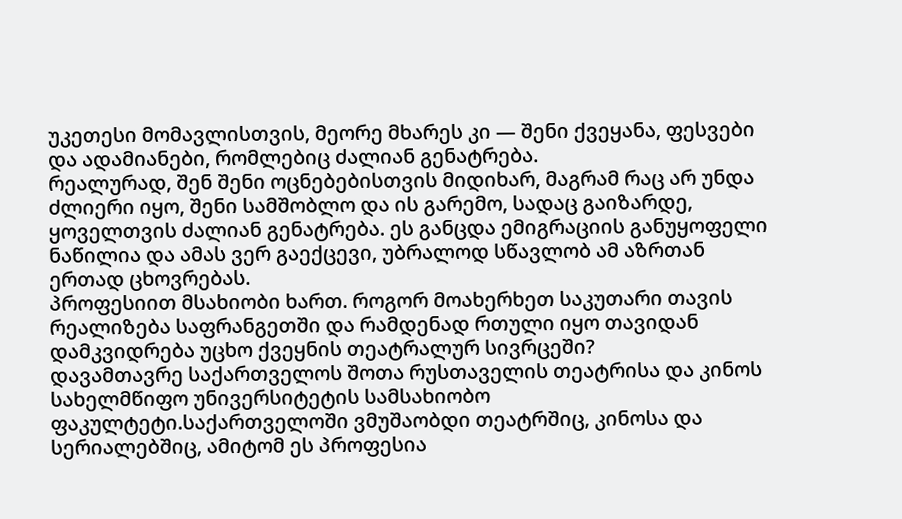უკეთესი მომავლისთვის, მეორე მხარეს კი — შენი ქვეყანა, ფესვები და ადამიანები, რომლებიც ძალიან გენატრება.
რეალურად, შენ შენი ოცნებებისთვის მიდიხარ, მაგრამ რაც არ უნდა ძლიერი იყო, შენი სამშობლო და ის გარემო, სადაც გაიზარდე, ყოველთვის ძალიან გენატრება. ეს განცდა ემიგრაციის განუყოფელი ნაწილია და ამას ვერ გაექცევი, უბრალოდ სწავლობ ამ აზრთან ერთად ცხოვრებას.
პროფესიით მსახიობი ხართ. როგორ მოახერხეთ საკუთარი თავის რეალიზება საფრანგეთში და რამდენად რთული იყო თავიდან დამკვიდრება უცხო ქვეყნის თეატრალურ სივრცეში?
დავამთავრე საქართველოს შოთა რუსთაველის თეატრისა და კინოს სახელმწიფო უნივერსიტეტის სამსახიობო ფაკულტეტი.საქართველოში ვმუშაობდი თეატრშიც, კინოსა და სერიალებშიც, ამიტომ ეს პროფესია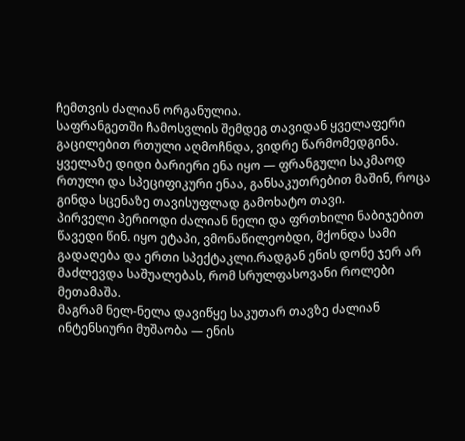ჩემთვის ძალიან ორგანულია.
საფრანგეთში ჩამოსვლის შემდეგ თავიდან ყველაფერი გაცილებით რთული აღმოჩნდა, ვიდრე წარმომედგინა. ყველაზე დიდი ბარიერი ენა იყო — ფრანგული საკმაოდ რთული და სპეციფიკური ენაა, განსაკუთრებით მაშინ, როცა გინდა სცენაზე თავისუფლად გამოხატო თავი.
პირველი პერიოდი ძალიან ნელი და ფრთხილი ნაბიჯებით წავედი წინ. იყო ეტაპი, ვმონაწილეობდი, მქონდა სამი გადაღება და ერთი სპექტაკლი.რადგან ენის დონე ჯერ არ მაძლევდა საშუალებას, რომ სრულფასოვანი როლები მეთამაშა.
მაგრამ ნელ-ნელა დავიწყე საკუთარ თავზე ძალიან ინტენსიური მუშაობა — ენის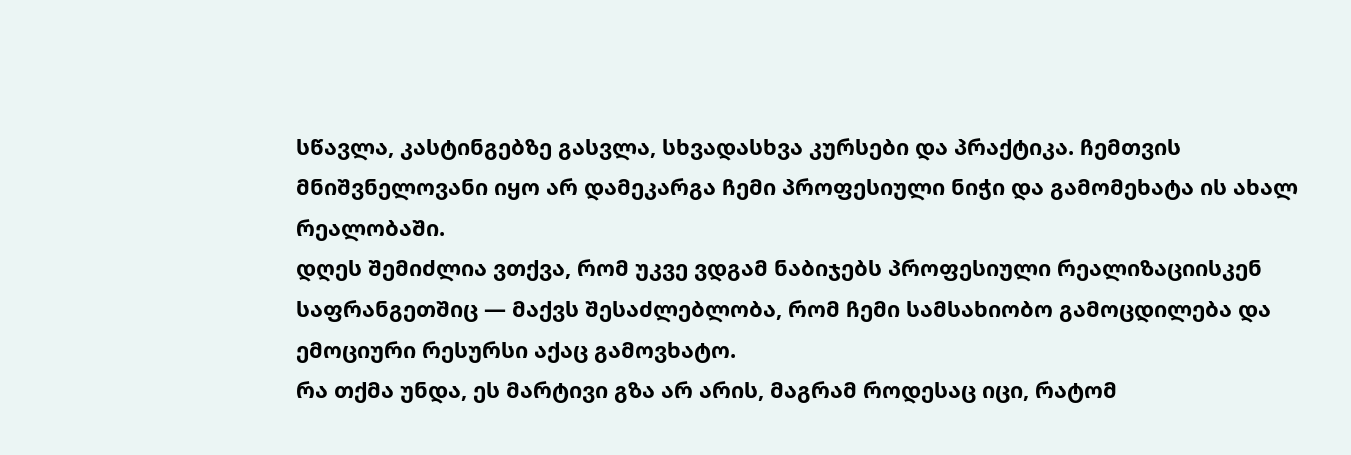სწავლა, კასტინგებზე გასვლა, სხვადასხვა კურსები და პრაქტიკა. ჩემთვის მნიშვნელოვანი იყო არ დამეკარგა ჩემი პროფესიული ნიჭი და გამომეხატა ის ახალ რეალობაში.
დღეს შემიძლია ვთქვა, რომ უკვე ვდგამ ნაბიჯებს პროფესიული რეალიზაციისკენ საფრანგეთშიც — მაქვს შესაძლებლობა, რომ ჩემი სამსახიობო გამოცდილება და ემოციური რესურსი აქაც გამოვხატო.
რა თქმა უნდა, ეს მარტივი გზა არ არის, მაგრამ როდესაც იცი, რატომ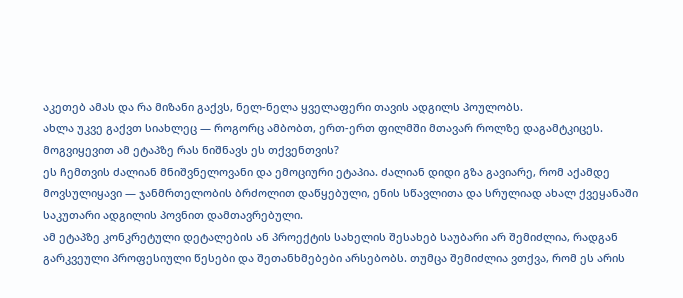აკეთებ ამას და რა მიზანი გაქვს, ნელ-ნელა ყველაფერი თავის ადგილს პოულობს.
ახლა უკვე გაქვთ სიახლეც — როგორც ამბობთ, ერთ-ერთ ფილმში მთავარ როლზე დაგამტკიცეს. მოგვიყევით ამ ეტაპზე რას ნიშნავს ეს თქვენთვის?
ეს ჩემთვის ძალიან მნიშვნელოვანი და ემოციური ეტაპია. ძალიან დიდი გზა გავიარე, რომ აქამდე მოვსულიყავი — ჯანმრთელობის ბრძოლით დაწყებული, ენის სწავლითა და სრულიად ახალ ქვეყანაში საკუთარი ადგილის პოვნით დამთავრებული.
ამ ეტაპზე კონკრეტული დეტალების ან პროექტის სახელის შესახებ საუბარი არ შემიძლია, რადგან გარკვეული პროფესიული წესები და შეთანხმებები არსებობს. თუმცა შემიძლია ვთქვა, რომ ეს არის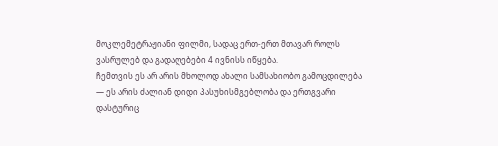მოკლემეტრაჟიანი ფილმი, სადაც ერთ-ერთ მთავარ როლს ვასრულებ და გადაღებები 4 ივნისს იწყება.
ჩემთვის ეს არ არის მხოლოდ ახალი სამსახიობო გამოცდილება — ეს არის ძალიან დიდი პასუხისმგებლობა და ერთგვარი დასტურიც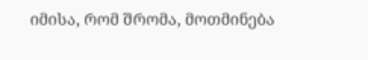იმისა, რომ შრომა, მოთმინება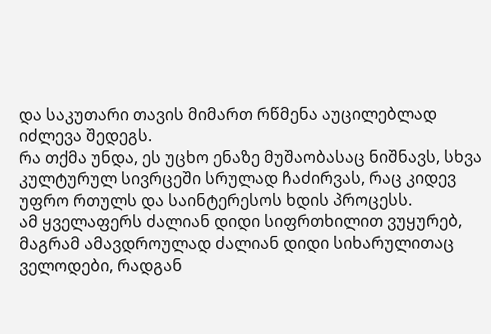და საკუთარი თავის მიმართ რწმენა აუცილებლად იძლევა შედეგს.
რა თქმა უნდა, ეს უცხო ენაზე მუშაობასაც ნიშნავს, სხვა კულტურულ სივრცეში სრულად ჩაძირვას, რაც კიდევ უფრო რთულს და საინტერესოს ხდის პროცესს.
ამ ყველაფერს ძალიან დიდი სიფრთხილით ვუყურებ, მაგრამ ამავდროულად ძალიან დიდი სიხარულითაც ველოდები, რადგან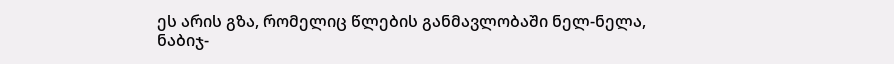ეს არის გზა, რომელიც წლების განმავლობაში ნელ-ნელა, ნაბიჯ-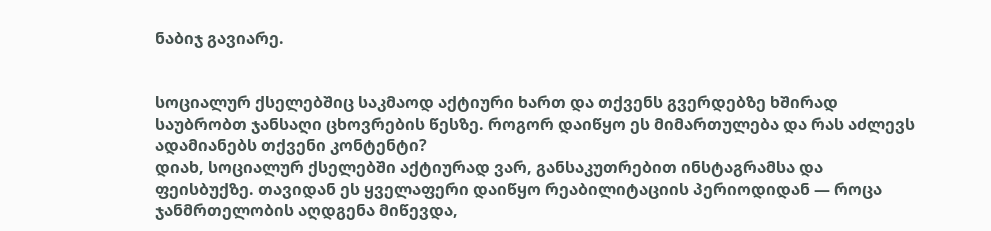ნაბიჯ გავიარე.


სოციალურ ქსელებშიც საკმაოდ აქტიური ხართ და თქვენს გვერდებზე ხშირად საუბრობთ ჯანსაღი ცხოვრების წესზე. როგორ დაიწყო ეს მიმართულება და რას აძლევს ადამიანებს თქვენი კონტენტი?
დიახ, სოციალურ ქსელებში აქტიურად ვარ, განსაკუთრებით ინსტაგრამსა და ფეისბუქზე. თავიდან ეს ყველაფერი დაიწყო რეაბილიტაციის პერიოდიდან — როცა ჯანმრთელობის აღდგენა მიწევდა,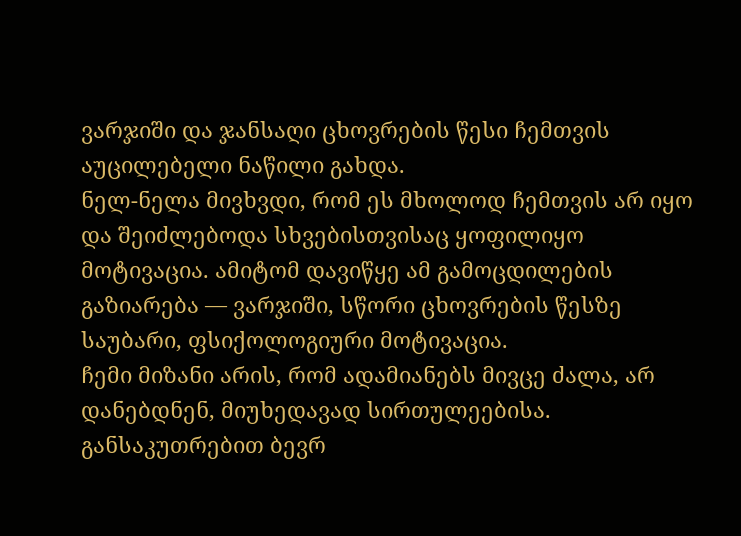ვარჯიში და ჯანსაღი ცხოვრების წესი ჩემთვის აუცილებელი ნაწილი გახდა.
ნელ-ნელა მივხვდი, რომ ეს მხოლოდ ჩემთვის არ იყო და შეიძლებოდა სხვებისთვისაც ყოფილიყო მოტივაცია. ამიტომ დავიწყე ამ გამოცდილების გაზიარება — ვარჯიში, სწორი ცხოვრების წესზე საუბარი, ფსიქოლოგიური მოტივაცია.
ჩემი მიზანი არის, რომ ადამიანებს მივცე ძალა, არ დანებდნენ, მიუხედავად სირთულეებისა. განსაკუთრებით ბევრ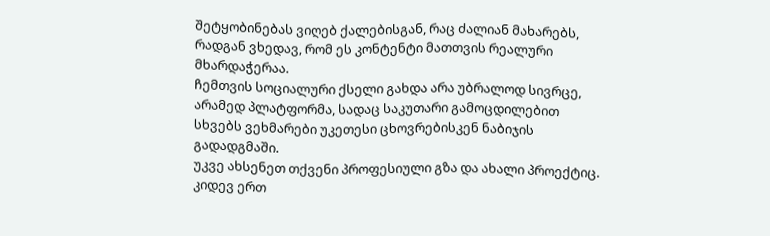შეტყობინებას ვიღებ ქალებისგან, რაც ძალიან მახარებს, რადგან ვხედავ, რომ ეს კონტენტი მათთვის რეალური მხარდაჭერაა.
ჩემთვის სოციალური ქსელი გახდა არა უბრალოდ სივრცე, არამედ პლატფორმა, სადაც საკუთარი გამოცდილებით სხვებს ვეხმარები უკეთესი ცხოვრებისკენ ნაბიჯის გადადგმაში.
უკვე ახსენეთ თქვენი პროფესიული გზა და ახალი პროექტიც. კიდევ ერთ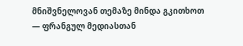მნიშვნელოვან თემაზე მინდა გკითხოთ — ფრანგულ მედიასთან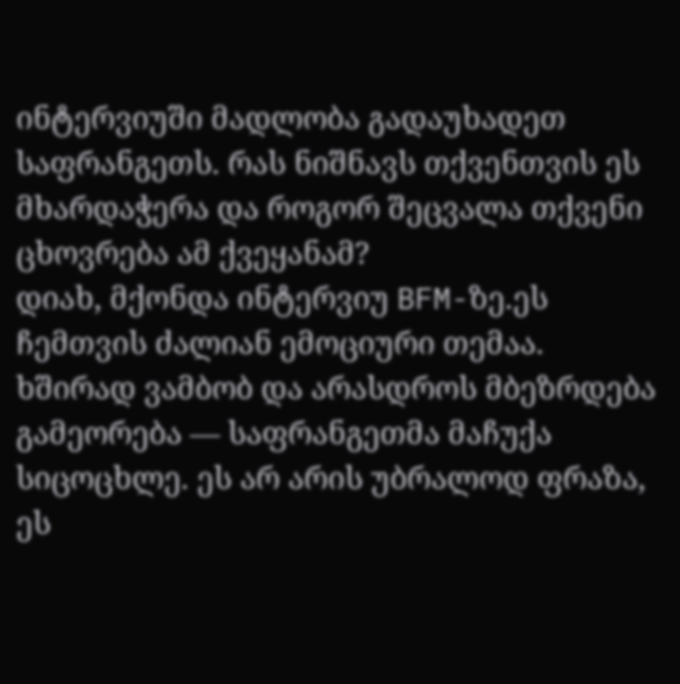ინტერვიუში მადლობა გადაუხადეთ საფრანგეთს. რას ნიშნავს თქვენთვის ეს მხარდაჭერა და როგორ შეცვალა თქვენი ცხოვრება ამ ქვეყანამ?
დიახ, მქონდა ინტერვიუ BFM-ზე.ეს ჩემთვის ძალიან ემოციური თემაა. ხშირად ვამბობ და არასდროს მბეზრდება გამეორება — საფრანგეთმა მაჩუქა სიცოცხლე. ეს არ არის უბრალოდ ფრაზა, ეს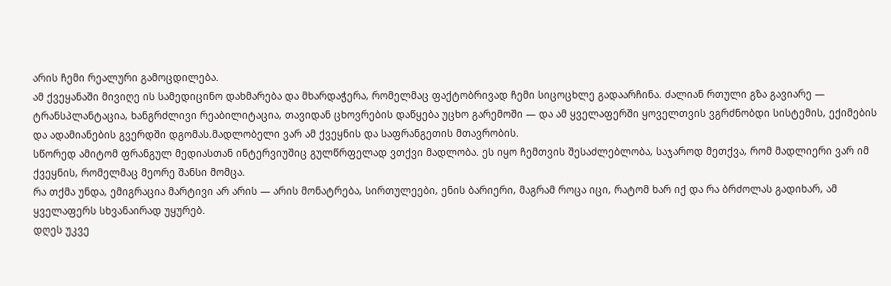არის ჩემი რეალური გამოცდილება.
ამ ქვეყანაში მივიღე ის სამედიცინო დახმარება და მხარდაჭერა, რომელმაც ფაქტობრივად ჩემი სიცოცხლე გადაარჩინა. ძალიან რთული გზა გავიარე — ტრანსპლანტაცია, ხანგრძლივი რეაბილიტაცია, თავიდან ცხოვრების დაწყება უცხო გარემოში — და ამ ყველაფერში ყოველთვის ვგრძნობდი სისტემის, ექიმების და ადამიანების გვერდში დგომას.მადლობელი ვარ ამ ქვეყნის და საფრანგეთის მთავრობის.
სწორედ ამიტომ ფრანგულ მედიასთან ინტერვიუშიც გულწრფელად ვთქვი მადლობა. ეს იყო ჩემთვის შესაძლებლობა, საჯაროდ მეთქვა, რომ მადლიერი ვარ იმ ქვეყნის, რომელმაც მეორე შანსი მომცა.
რა თქმა უნდა, ემიგრაცია მარტივი არ არის — არის მონატრება, სირთულეები, ენის ბარიერი, მაგრამ როცა იცი, რატომ ხარ იქ და რა ბრძოლას გადიხარ, ამ ყველაფერს სხვანაირად უყურებ.
დღეს უკვე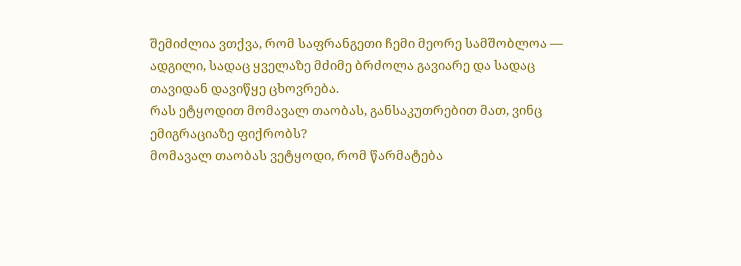შემიძლია ვთქვა, რომ საფრანგეთი ჩემი მეორე სამშობლოა — ადგილი, სადაც ყველაზე მძიმე ბრძოლა გავიარე და სადაც თავიდან დავიწყე ცხოვრება.
რას ეტყოდით მომავალ თაობას, განსაკუთრებით მათ, ვინც ემიგრაციაზე ფიქრობს?
მომავალ თაობას ვეტყოდი, რომ წარმატება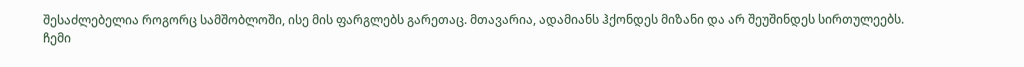შესაძლებელია როგორც სამშობლოში, ისე მის ფარგლებს გარეთაც. მთავარია, ადამიანს ჰქონდეს მიზანი და არ შეუშინდეს სირთულეებს.
ჩემი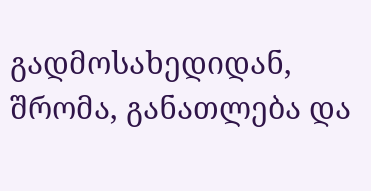გადმოსახედიდან, შრომა, განათლება და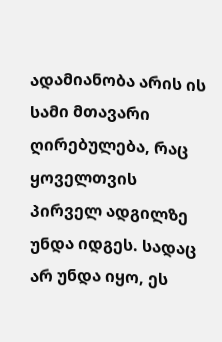ადამიანობა არის ის სამი მთავარი ღირებულება, რაც ყოველთვის პირველ ადგილზე უნდა იდგეს. სადაც არ უნდა იყო, ეს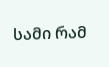სამი რამ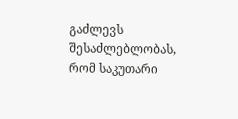გაძლევს შესაძლებლობას, რომ საკუთარი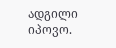ადგილი იპოვო.